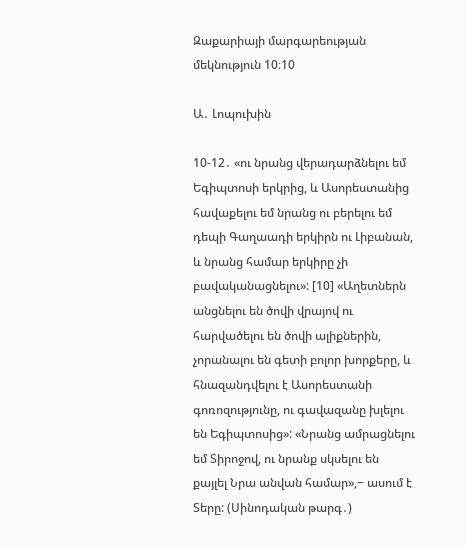Զաքարիայի մարգարեության մեկնություն 10։10

Ա․ Լոպուխին

10-12․ «ու նրանց վերադարձնելու եմ Եգիպտոսի երկրից, և Ասորեստանից հավաքելու եմ նրանց ու բերելու եմ դեպի Գաղաադի երկիրն ու Լիբանան, և նրանց համար երկիրը չի բավականացնելու»: [10] «Աղետներն անցնելու են ծովի վրայով ու հարվածելու են ծովի ալիքներին, չորանալու են գետի բոլոր խորքերը, և հնազանդվելու է Ասորեստանի գոռոզությունը, ու գավազանը խլելու են Եգիպտոսից»: «Նրանց ամրացնելու եմ Տիրոջով, ու նրանք սկսելու են քայլել Նրա անվան համար»,− ասում է Տերը: (Սինոդական թարգ․)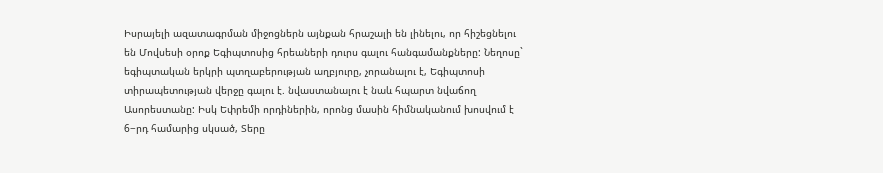Իսրայելի ազատագրման միջոցներն այնքան հրաշալի են լինելու, որ հիշեցնելու են Մովսեսի օրոք Եգիպտոսից հրեաների դուրս գալու հանգամանքները: Նեղոսը` եգիպտական երկրի պտղաբերության աղբյուրը, չորանալու է, Եգիպտոսի տիրապետության վերջը գալու է. նվաստանալու է նաև հպարտ նվաճող Ասորեստանը: Իսկ Եփրեմի որդիներին, որոնց մասին հիմնականում խոսվում է 6−րդ համարից սկսած, Տերը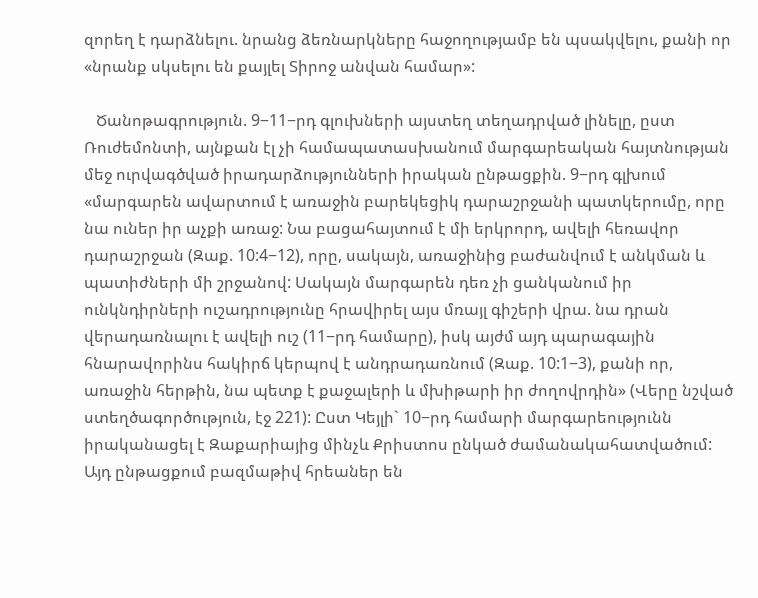զորեղ է դարձնելու. նրանց ձեռնարկները հաջողությամբ են պսակվելու, քանի որ «նրանք սկսելու են քայլել Տիրոջ անվան համար»:

   Ծանոթագրություն. 9−11−րդ գլուխների այստեղ տեղադրված լինելը, ըստ Ռուժեմոնտի, այնքան էլ չի համապատասխանում մարգարեական հայտնության մեջ ուրվագծված իրադարձությունների իրական ընթացքին. 9−րդ գլխում «մարգարեն ավարտում է առաջին բարեկեցիկ դարաշրջանի պատկերումը, որը նա ուներ իր աչքի առաջ: Նա բացահայտում է մի երկրորդ, ավելի հեռավոր դարաշրջան (Զաք. 10:4−12), որը, սակայն, առաջինից բաժանվում է անկման և պատիժների մի շրջանով: Սակայն մարգարեն դեռ չի ցանկանում իր ունկնդիրների ուշադրությունը հրավիրել այս մռայլ գիշերի վրա. նա դրան վերադառնալու է ավելի ուշ (11−րդ համարը), իսկ այժմ այդ պարագային հնարավորինս հակիրճ կերպով է անդրադառնում (Զաք. 10:1−3), քանի որ, առաջին հերթին, նա պետք է քաջալերի և մխիթարի իր ժողովրդին» (Վերը նշված ստեղծագործություն, էջ 221): Ըստ Կեյլի` 10−րդ համարի մարգարեությունն իրականացել է Զաքարիայից մինչև Քրիստոս ընկած ժամանակահատվածում: Այդ ընթացքում բազմաթիվ հրեաներ են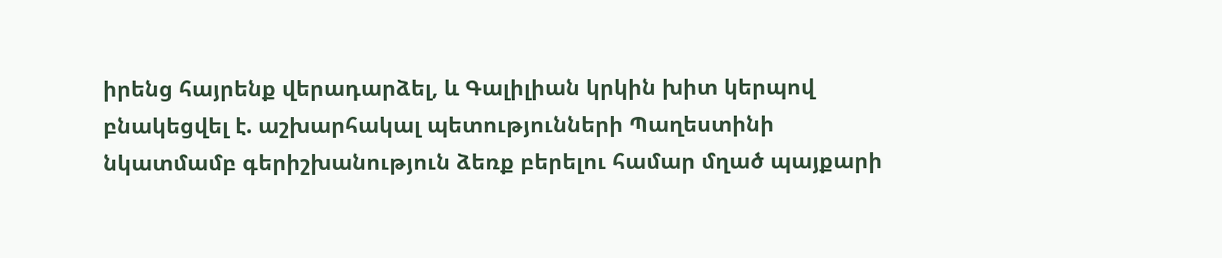իրենց հայրենք վերադարձել, և Գալիլիան կրկին խիտ կերպով բնակեցվել է. աշխարհակալ պետությունների Պաղեստինի նկատմամբ գերիշխանություն ձեռք բերելու համար մղած պայքարի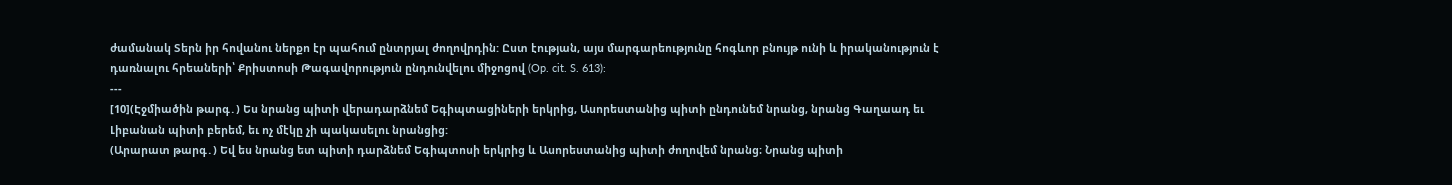ժամանակ Տերն իր հովանու ներքո էր պահում ընտրյալ ժողովրդին: Ըստ էության, այս մարգարեությունը հոգևոր բնույթ ունի և իրականություն է դառնալու հրեաների՝ Քրիստոսի Թագավորություն ընդունվելու միջոցով (Op. cit. S. 613):
---
[10](Էջմիածին թարգ․) Ես նրանց պիտի վերադարձնեմ Եգիպտացիների երկրից, Ասորեստանից պիտի ընդունեմ նրանց, նրանց Գաղաադ եւ Լիբանան պիտի բերեմ, եւ ոչ մէկը չի պակասելու նրանցից:
(Արարատ թարգ․) Եվ ես նրանց ետ պիտի դարձնեմ Եգիպտոսի երկրից և Ասորեստանից պիտի ժողովեմ նրանց։ Նրանց պիտի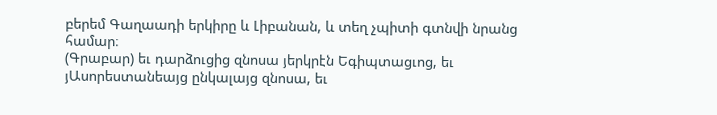բերեմ Գաղաադի երկիրը և Լիբանան, և տեղ չպիտի գտնվի նրանց համար։
(Գրաբար) եւ դարձուցից զնոսա յերկրէն Եգիպտացւոց, եւ յԱսորեստանեայց ընկալայց զնոսա, եւ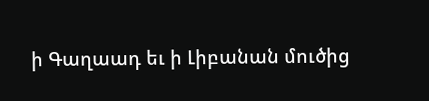ի Գաղաադ եւ ի Լիբանան մուծից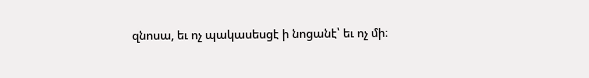զնոսա, եւ ոչ պակասեսցէ ի նոցանէ՝ եւ ոչ մի։